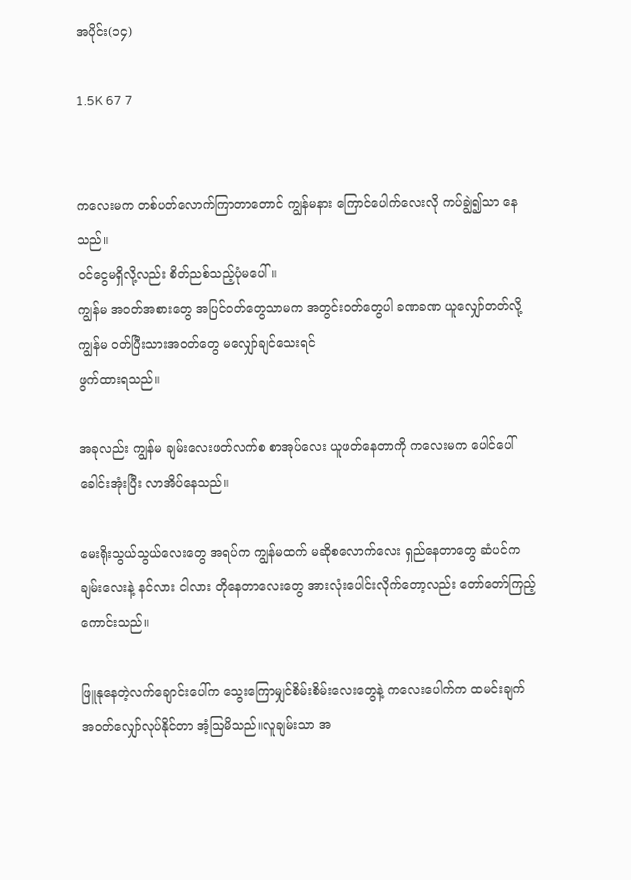အပိုင်း(၁၄)

1.5K 67 7


ကလေးမက တစ်ပတ်လောက်ကြာတာတောင် ကျွန်မနား ကြောင်ပေါက်လေးလို ကပ်ချွဲ၍သာ နေသည်။
ဝင်ငွေမရှိလို့လည်း စိတ်ညစ်သည့်ပုံမပေါ်။
ကျွန်မ အဝတ်အစားတွေ အပြင်ဝတ်တွေသာမက အတွင်းဝတ်တွေပါ ခဏခဏ ယူ‌လျှော်တတ်လို့ ကျွန်မ ဝတ်ပြီးသားအဝတ်တွေ မလျှော်ချင်သေးရင်
ဖွက်ထားရသည်။

အခုလည်း ကျွန်မ ချမ်းလေးဖတ်‌လက်စ စာအုပ်လေး ယူဖတ်နေတာကို ကလေးမက ပေါင်ပေါ်ခေါင်းအုံးပြီး လာအိပ်နေသည်။

မေးရိုးသွယ်သွယ်လေးတွေ အရပ်က ကျွန်မထက် မဆိုစလောက်လေး ရှည်နေတာတွေ ဆံပင်က ချမ်းလေးနဲ့ နင်လား ငါလား တို‌နေတာလေးတွေ အားလုံးပေါင်းလိုက်တော့လည်း တော်တော်ကြည့်ကောင်းသည်။

ဖြူနုနေတဲ့လက်ချောင်းပေါ်က သွေးကြောမျှင်စိမ်းစိမ်းလေးတွေနဲ့ ကလေးပေါက်က ထမင်းချက် အဝတ်လျှော်လုပ်နိုင်တာ အံ့ဩမိသည်။လူချမ်းသာ အ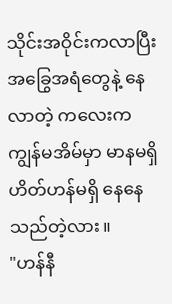သိုင်းအဝိုင်းကလာပြီး အခြွေအရံတွေနဲ့ နေလာတဲ့ ကလေးက ကျွန်မအိမ်မှာ မာနမရှိ ဟိတ်ဟန်မရှိ နေနေသည်တဲ့လား။
"ဟန်နီ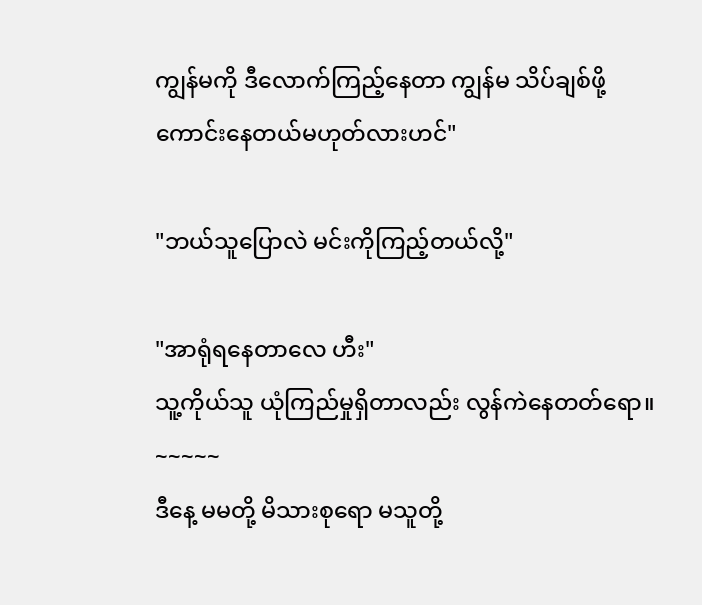ကျွန်မကို ဒီလောက်ကြည့်နေတာ ကျွန်မ သိပ်ချစ်ဖို့ကောင်းနေတယ်မဟုတ်လားဟင်"

"ဘယ်သူပြောလဲ မင်းကိုကြည့်တယ်လို့"

"အာရုံရနေတာလေ ဟီး"
သူ့ကိုယ်သူ ယုံကြည်မှုရှိတာလည်း လွန်‌ကဲနေတတ်ရော။
~~~~~
ဒီနေ့ မမတို့ မိသားစုရော မသူတို့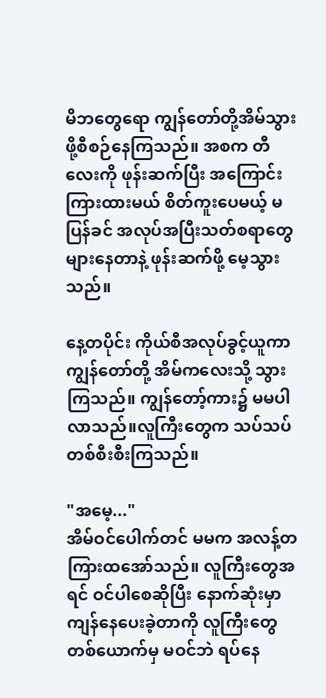မိဘတွေရော ကျွန်တော်တို့အိမ်သွားဖို့စီစဉ်နေကြသည်။ အစက တီလေးကို ဖုန်းဆက်ပြီး အကြောင်းကြားထားမယ် စိတ်ကူးပေမယ့် မပြန်ခင် အလုပ်အပြီးသတ်စရာတွေ များနေတာနဲ့ ဖုန်းဆက်ဖို့ မေ့သွားသည်။

နေ့တပိုင်း ကိုယ်စီအလုပ်ခွင့်ယူကာ ကျွန်တော်တို့ အိမ်ကလေးသို့ သွားကြသည်။ ကျွန်တော့်ကား၌ မမပါလာသည်။လူကြီးတွေက သပ်သပ်တစ်စီးစီးကြသည်။

"အမေ့..."
အိမ်ဝင်ပေါက်တင် မမက အလန့်တကြားထအော်သည်။ လူကြီးတွေအရင် ဝင်ပါစေဆိုပြီး နောက်ဆုံးမှာ ကျန်နေပေးခဲ့တာကို လူကြီးတွေ တစ်ယောက်မှ မဝင်ဘဲ ရပ်နေ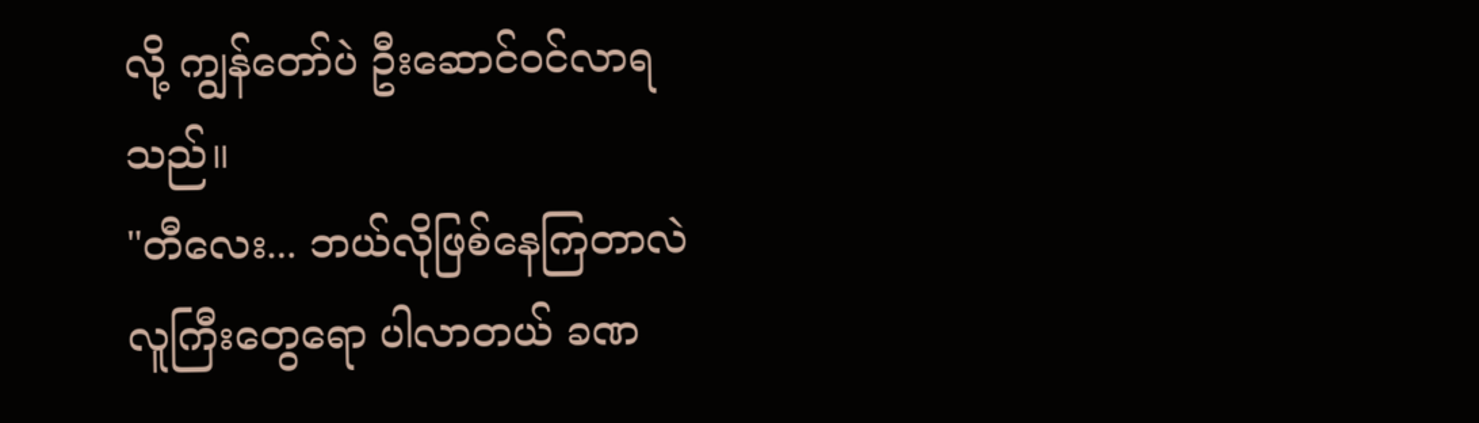လို့ ကျွန်တော်ပဲ ဦးဆောင်ဝင်လာရသည်။
"တီလေး... ဘယ်လိုဖြစ်နေကြတာလဲ လူကြီးတွေရော ပါလာတယ် ခဏ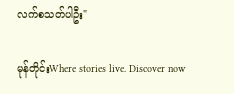လက်စသတ်ပါဦး"

မုန်တိုင်းWhere stories live. Discover now